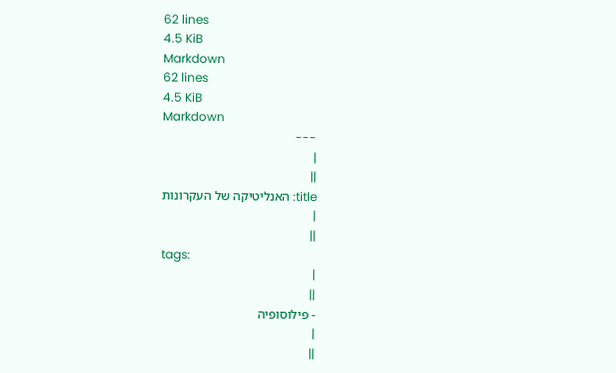62 lines
4.5 KiB
Markdown
62 lines
4.5 KiB
Markdown
---
|
||
title: האנליטיקה של העקרונות
|
||
tags:
|
||
- פילוסופיה
|
||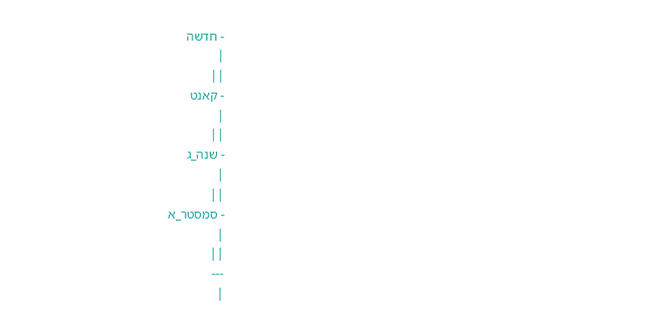- חדשה
|
||
- קאנט
|
||
- שנה_ג
|
||
- סמסטר_א
|
||
---
|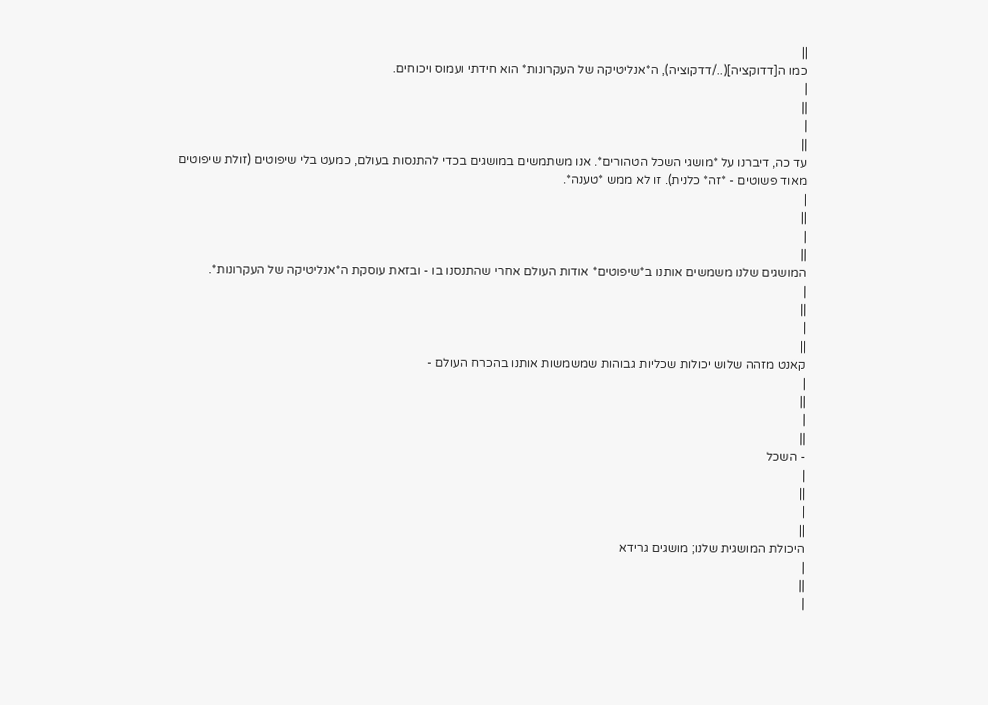||
כמו ה[דדוקציה](../דדקוציה), ה*אנליטיקה של העקרונות* הוא חידתי ועמוס ויכוחים.
|
||
|
||
עד כה, דיברנו על *מושגי השכל הטהורים*. אנו משתמשים במושגים בכדי להתנסות בעולם, כמעט בלי שיפוטים (זולת שיפוטים מאוד פשוטים - *זה* כלנית). זו לא ממש *טענה*.
|
||
|
||
המושגים שלנו משמשים אותנו ב*שיפוטים* אודות העולם אחרי שהתנסנו בו - ובזאת עוסקת ה*אנליטיקה של העקרונות*.
|
||
|
||
קאנט מזהה שלוש יכולות שכליות גבוהות שמשמשות אותנו בהכרח העולם -
|
||
|
||
- השכל
|
||
|
||
היכולת המושגית שלנו; מושגים גרידא
|
||
|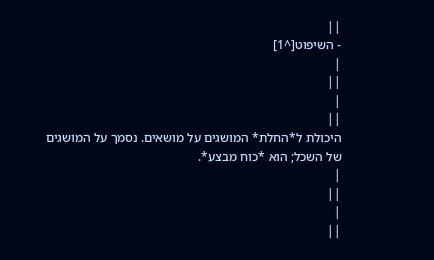||
- השיפוט[^1]
|
||
|
||
היכולת ל*החלת* המושגים על מושאים. נסמך על המושגים של השכל; הוא *כוח מבצע*.
|
||
|
||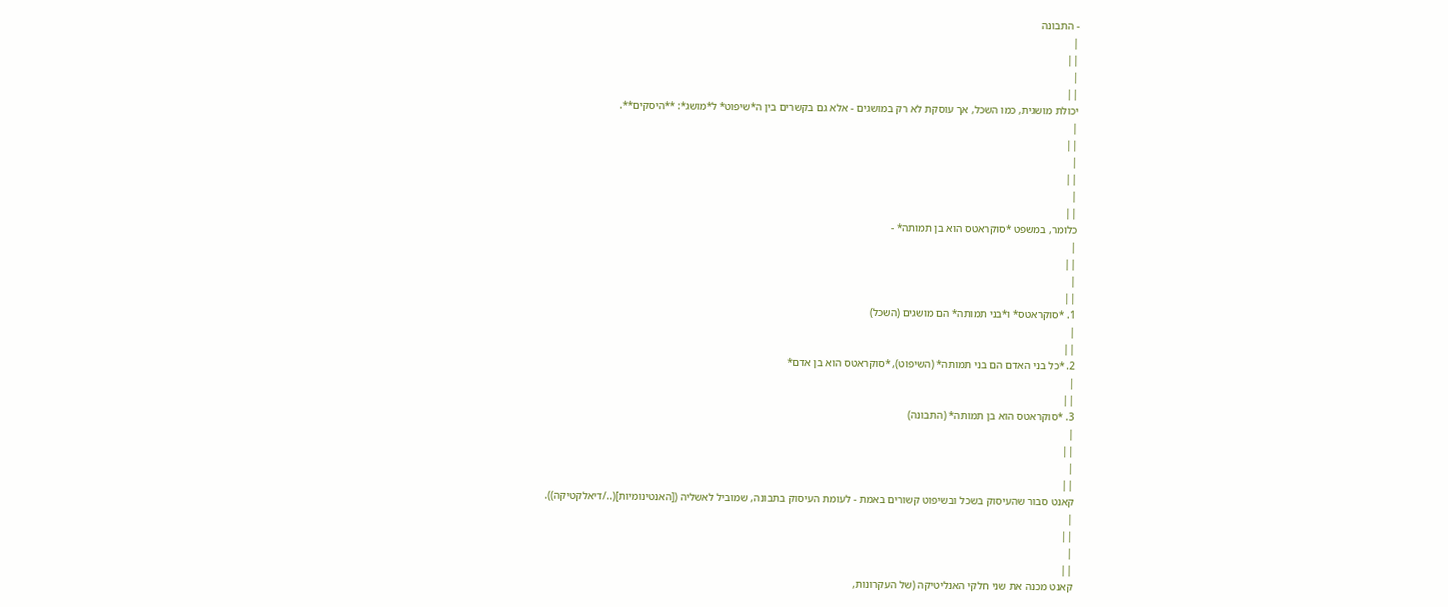- התבונה
|
||
|
||
יכולת מושגית, כמו השכל, אך עוסקת לא רק במושגים - אלא גם בקשרים בין ה*שיפוט* ל*מושג*: **היסקים**.
|
||
|
||
|
||
כלומר, במשפט *סוקראטס הוא בן תמותה* -
|
||
|
||
1. *סוקראטס* ו*בני תמותה* הם מושגים (השכל)
|
||
2. *כל בני האדם הם בני תמותה* (השיפוט), *סוקראטס הוא בן אדם*
|
||
3. *סוקראטס הוא בן תמותה* (התבונה)
|
||
|
||
קאנט סבור שהעיסוק בשכל ובשיפוט קשורים באמת - לעומת העיסוק בתבונה, שמוביל לאשליה ([האנטינומיות](../דיאלקטיקה)).
|
||
|
||
קאנט מכנה את שני חלקי האנליטיקה (של העקרונות,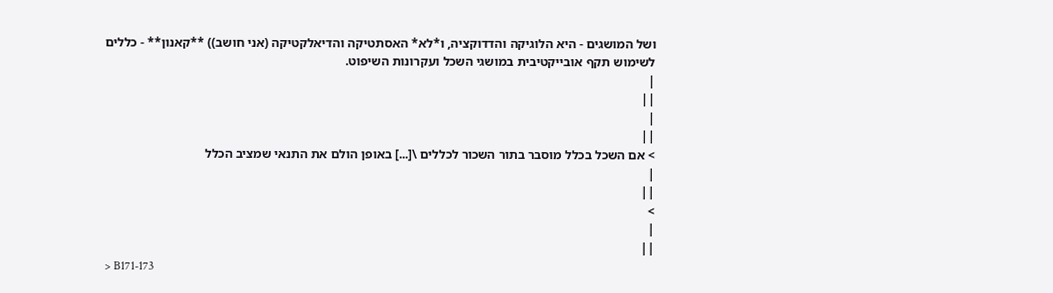ושל המושגים - היא הלוגיקה והדדוקציה, ו*לא* האסתטיקה והדיאלקטיקה (אני חושב)) **קאנון** - כללים לשימוש תקף אובייקטיבית במושגי השכל ועקרונות השיפוט.
|
||
|
||
> אם השכל בכלל מוסבר בתור השכור לכללים \[...] באופן הולם את התנאי שמציב הכלל
|
||
>
|
||
> B171-173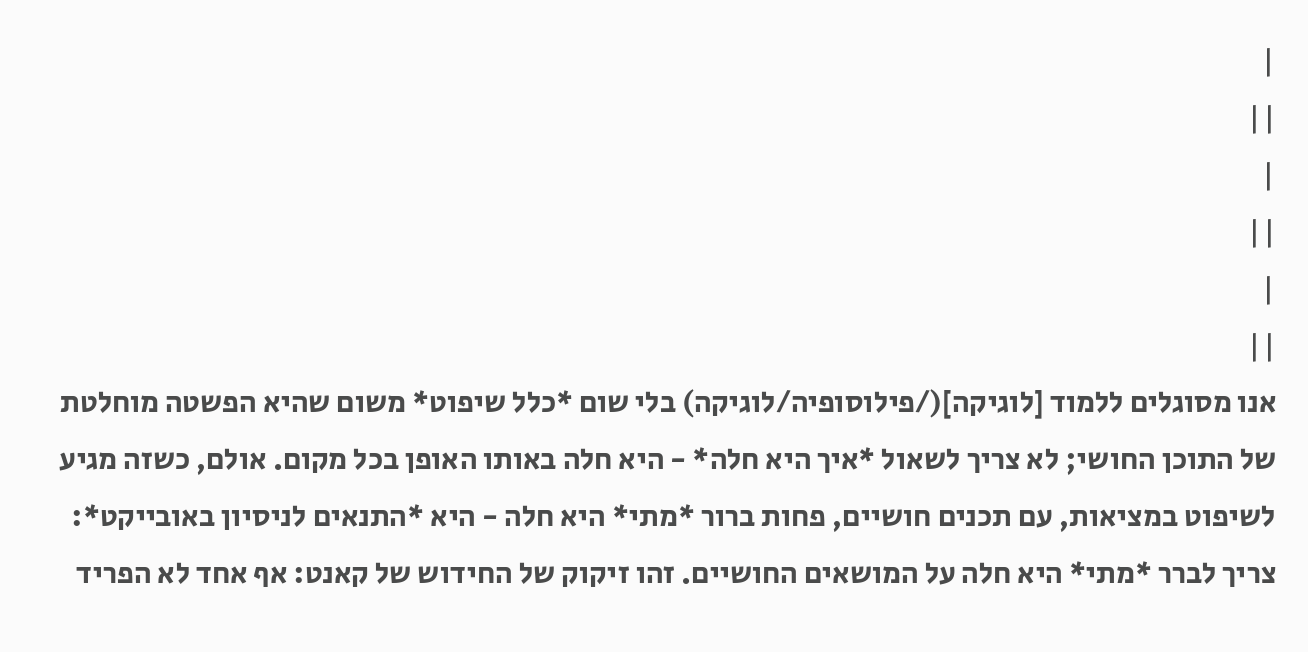|
||
|
||
|
||
אנו מסוגלים ללמוד [לוגיקה](/פילוסופיה/לוגיקה) בלי שום *כלל שיפוט* משום שהיא הפשטה מוחלטת של התוכן החושי; לא צריך לשאול *איך היא חלה* - היא חלה באותו האופן בכל מקום. אולם, כשזה מגיע לשיפוט במציאות, עם תכנים חושיים, פחות ברור *מתי* היא חלה - היא *התנאים לניסיון באובייקט*: צריך לברר *מתי* היא חלה על המושאים החושיים. זהו זיקוק של החידוש של קאנט: אף אחד לא הפריד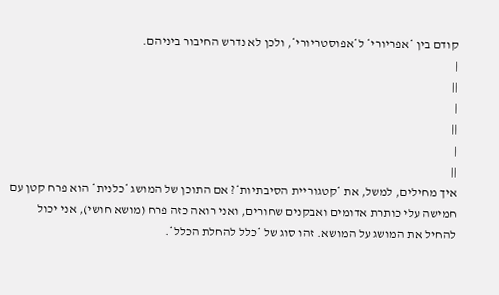קודם בין *אפריורי* ל*אפוסטריורי*, ולכן לא נדרש החיבור ביניהם.
|
||
|
||
|
||
איך מחילים, למשל, את *קטגוריית הסיבתיות*? אם התוכן של המושג *כלנית* הוא פרח קטן עם חמישה עלי כותרת אדומים ואבקנים שחורים, ואני רואה כזה פרח (מושא חושי), אני יכול להחיל את המושג על המושא. זהו סוג של *כלל להחלת הכלל*.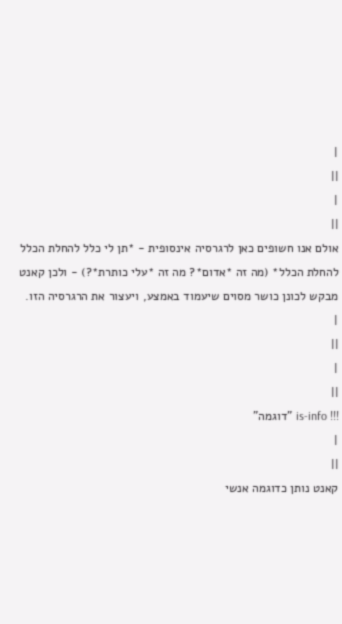|
||
|
||
אולם אנו חשופים כאן לרגרסיה אינסופית - *תן לי כלל להחלת הכלל להחלת הכלל* (מה זה *אדום*? מה זה *עלי כותרת*?) - ולכן קאנט מבקש לכונן כושר מסוים שיעמוד באמצע, ויעצור את הרגרסיה הזו.
|
||
|
||
!!! is-info "דוגמה"
|
||
קאנט נותן כדוגמה אנשי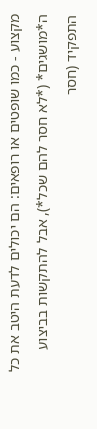מקצוע - כמו שופטים או רופאים: הם יכולים לדעת היטב את כל ה*מושגים* (*לא חסר להם שכל*), אבל להתקשות בביצוע התפקיד (חסר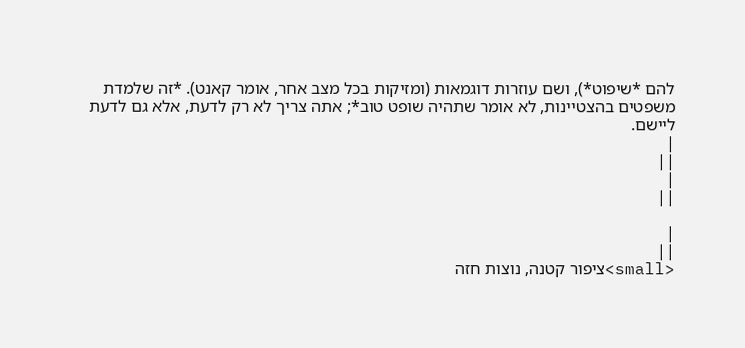להם *שיפוט*), ושם עוזרות דוגמאות (ומזיקות בכל מצב אחר, אומר קאנט). *זה שלמדת משפטים בהצטיינות, לא אומר שתהיה שופט טוב*; אתה צריך לא רק לדעת, אלא גם לדעת ליישם.
|
||
|
||

|
||
<small>ציפור קטנה, נוצות חזה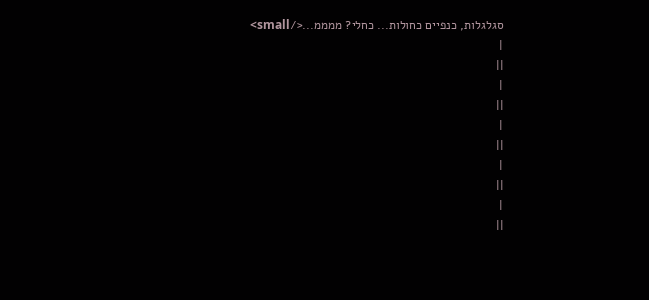סגלגלות, כנפיים כחולות... כחלי? ממממ...</small>
|
||
|
||
|
||
|
||
|
||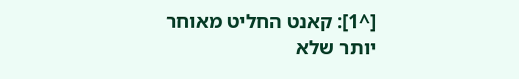[^1]: קאנט החליט מאוחר יותר שלא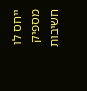ייחס לו מספיק חשיבות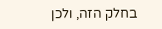בחלק הזה, ולכן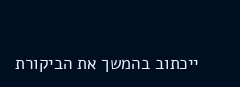ייכתוב בהמשך את הביקורת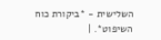השלישית - *ביקורת כוח השיפוט*. |